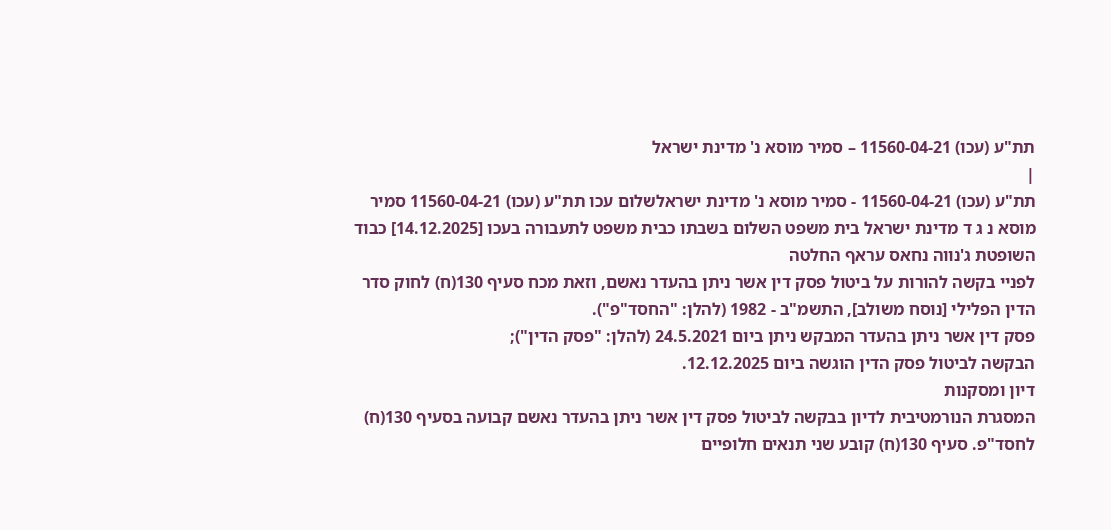תת"ע (עכו) 11560-04-21 – סמיר מוסא נ' מדינת ישראל
|
תת"ע (עכו) 11560-04-21 - סמיר מוסא נ' מדינת ישראלשלום עכו תת"ע (עכו) 11560-04-21 סמיר מוסא נ ג ד מדינת ישראל בית משפט השלום בשבתו כבית משפט לתעבורה בעכו [14.12.2025] כבוד השופטת ג'נווה נחאס עראף החלטה
לפניי בקשה להורות על ביטול פסק דין אשר ניתן בהעדר נאשם, וזאת מכח סעיף 130(ח) לחוק סדר הדין הפלילי [נוסח משולב], התשמ"ב - 1982 (להלן: "החסד"פ").
פסק דין אשר ניתן בהעדר המבקש ניתן ביום 24.5.2021 (להלן: "פסק הדין");
הבקשה לביטול פסק הדין הוגשה ביום 12.12.2025.
דיון ומסקנות
המסגרת הנורמטיבית לדיון בבקשה לביטול פסק דין אשר ניתן בהעדר נאשם קבועה בסעיף 130(ח) לחסד"פ. סעיף 130(ח) קובע שני תנאים חלופיים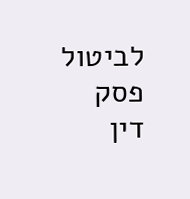לביטול פסק דין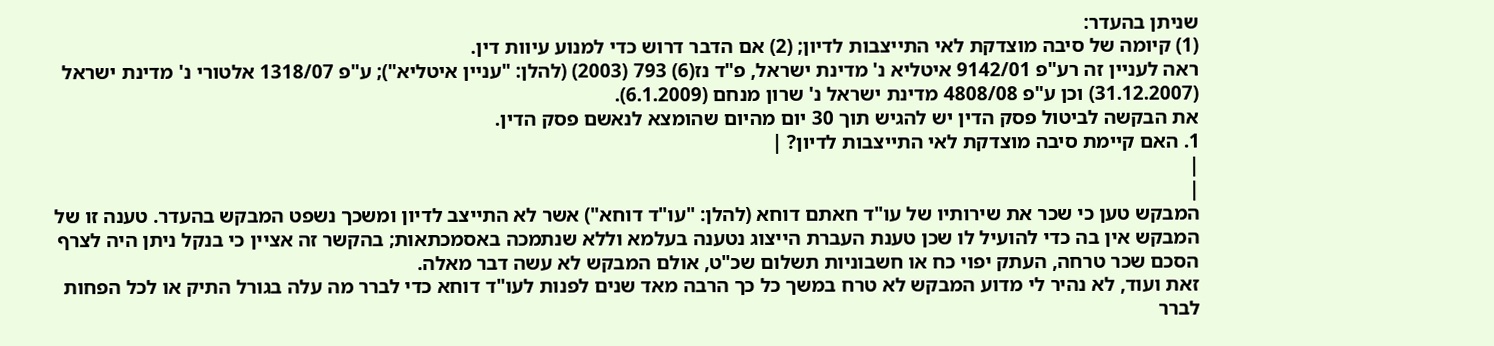שניתן בהעדר:
(1) קיומה של סיבה מוצדקת לאי התייצבות לדיון; (2) אם הדבר דרוש כדי למנוע עיוות דין.
ראה לעניין זה רע"פ 9142/01 איטליא נ' מדינת ישראל, פ"ד נז(6) 793 (2003) (להלן: "עניין איטליא"); ע"פ 1318/07 אלטורי נ' מדינת ישראל (31.12.2007) וכן ע"פ 4808/08 מדינת ישראל נ' שרון מנחם (6.1.2009).
את הבקשה לביטול פסק הדין יש להגיש תוך 30 יום מהיום שהומצא לנאשם פסק הדין.
1. האם קיימת סיבה מוצדקת לאי התייצבות לדיון? |
|
|
המבקש טען כי שכר את שירותיו של עו"ד חאתם דוחא (להלן: "עו"ד דוחא") אשר לא התייצב לדיון ומשכך נשפט המבקש בהעדר. טענה זו של המבקש אין בה כדי להועיל לו שכן טענת העברת הייצוג נטענה בעלמא וללא שנתמכה באסמכתאות; בהקשר זה אציין כי בנקל ניתן היה לצרף הסכם שכר טרחה, העתק יפוי כח או חשבוניות תשלום שכ"ט, אולם המבקש לא עשה דבר מאלה.
זאת ועוד, לא נהיר לי מדוע המבקש לא טרח במשך כל כך הרבה מאד שנים לפנות לעו"ד דוחא כדי לברר מה עלה בגורל התיק או לכל הפחות לברר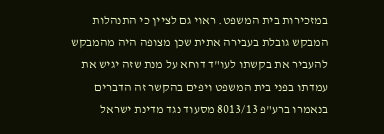במזכירות בית המשפט. ראוי גם לציין כי התנהלות המבקש גובלת בעבירה אתית שכן מצופה היה מהמבקש להעביר את בקשתו לעו"ד דוחא על מנת שזה יגיש את עמדתו בפני בית המשפט ויפים בהקשר זה הדברים בנאמרו ברע"פ 8013/13 מסעוד נגד מדינת ישראל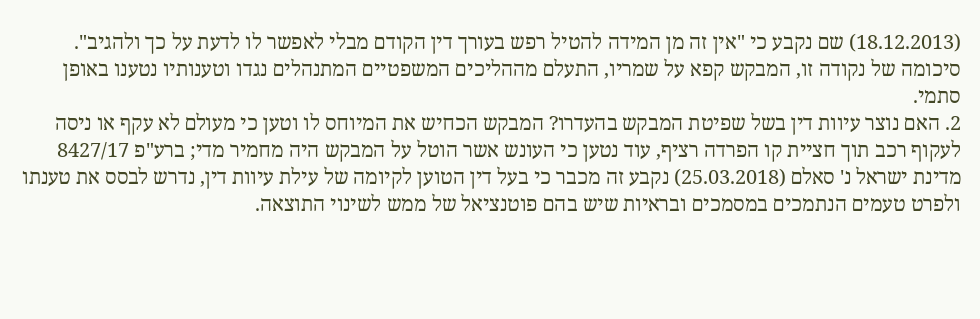(18.12.2013) שם נקבע כי "אין זה מן המידה להטיל רפש בעורך דין הקודם מבלי לאפשר לו לדעת על כך ולהגיב".
סיכומה של נקודה זו, המבקש קפא על שמריו, התעלם מההליכים המשפטיים המתנהלים נגדו וטענותיו נטענו באופן סתמי.
2. האם נוצר עיוות דין בשל שפיטת המבקש בהעדרו? המבקש הכחיש את המיוחס לו וטען כי מעולם לא עקף או ניסה לעקוף רכב תוך חציית קו הפרדה רציף, עוד נטען כי העונש אשר הוטל על המבקש היה מחמיר מדי; ברע"פ 8427/17 מדינת ישראל נ' סאלם (25.03.2018) נקבע זה מכבר כי בעל דין הטוען לקיומה של עילת עיוות דין, נדרש לבסס את טענתו ולפרט טעמים הנתמכים במסמכים ובראיות שיש בהם פוטנציאל של ממש לשינוי התוצאה.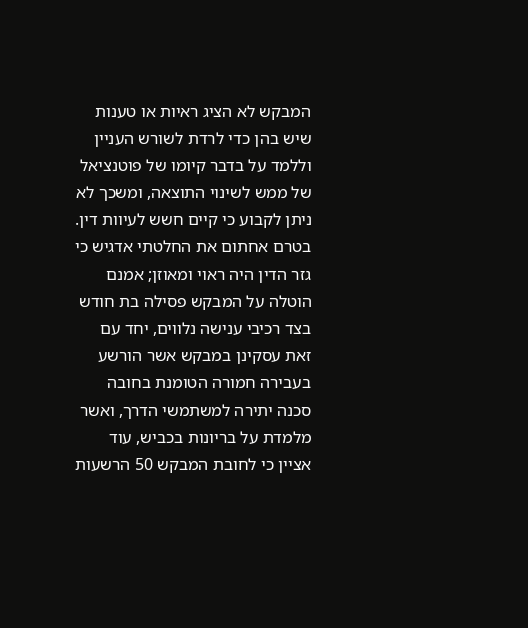המבקש לא הציג ראיות או טענות שיש בהן כדי לרדת לשורש העניין וללמד על בדבר קיומו של פוטנציאל של ממש לשינוי התוצאה, ומשכך לא ניתן לקבוע כי קיים חשש לעיוות דין.
בטרם אחתום את החלטתי אדגיש כי גזר הדין היה ראוי ומאוזן; אמנם הוטלה על המבקש פסילה בת חודש בצד רכיבי ענישה נלווים, יחד עם זאת עסקינן במבקש אשר הורשע בעבירה חמורה הטומנת בחובה סכנה יתירה למשתמשי הדרך, ואשר מלמדת על בריונות בכביש, עוד אציין כי לחובת המבקש 50 הרשעות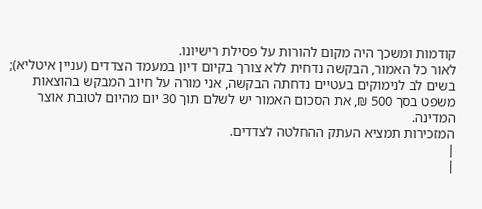קודמות ומשכך היה מקום להורות על פסילת רישיונו.
לאור כל האמור, הבקשה נדחית ללא צורך בקיום דיון במעמד הצדדים (עניין איטליא); בשים לב לנימוקים בעטיים נדחתה הבקשה, אני מורה על חיוב המבקש בהוצאות משפט בסך 500 ₪, את הסכום האמור יש לשלם תוך 30 יום מהיום לטובת אוצר המדינה.
המזכירות תמציא העתק ההחלטה לצדדים.
|
|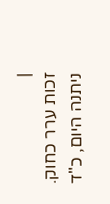|
זכות ערר כחוק.
ניתנה היום, כ"ד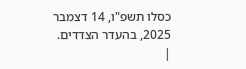כסלו תשפ"ו, 14 דצמבר 2025, בהעדר הצדדים.
|